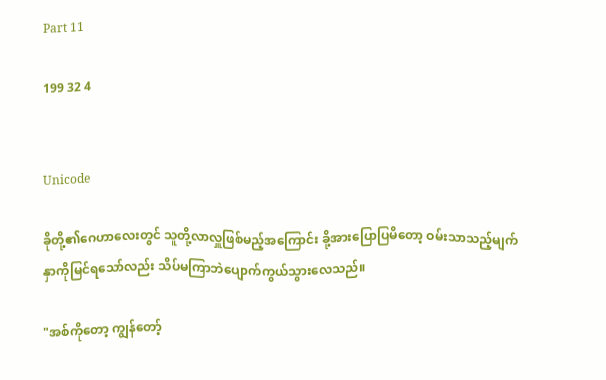Part 11

199 32 4


Unicode

ခိုတို့၏ဂေဟာလေးတွင် သူတို့လာလှူဖြစ်မည့်အကြောင်း ခို့အားပြောပြမိတော့ ဝမ်းသာသည့်မျက်နှာကိုမြင်ရသော်လည်း သိပ်မကြာဘဲပျောက်ကွယ်သွားလေသည်။

"အစ်ကိုတော့ ကျွန်တော့်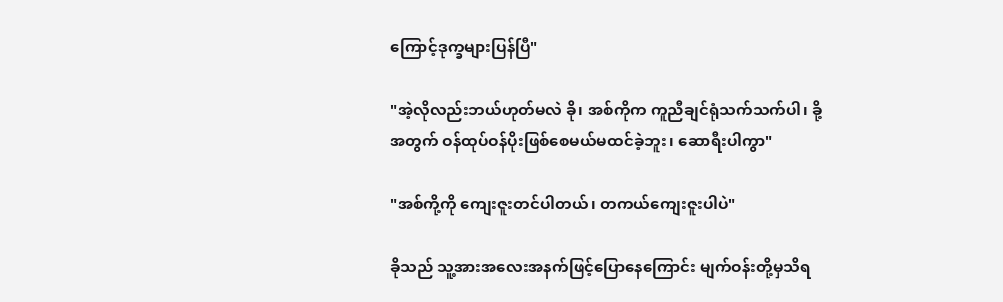ကြောင့်ဒုက္ခများပြန်ပြီ"

"အဲ့လိုလည်းဘယ်ဟုတ်မလဲ ခို၊ အစ်ကိုက ကူညီချင်ရုံသက်သက်ပါ၊ ခို့အတွက် ဝန်ထုပ်ဝန်ပိုးဖြစ်စေမယ်မထင်ခဲ့ဘူး၊ ဆောရီးပါကွာ"

"အစ်ကို့ကို ကျေးဇူးတင်ပါတယ်၊ တကယ်ကျေးဇူးပါပဲ"

ခိုသည် သူ့အားအလေးအနက်ဖြင့်ပြောနေကြောင်း မျက်ဝန်းတို့မှသိရ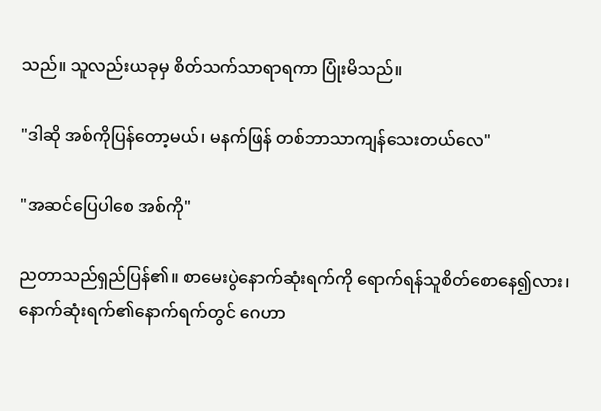သည်။ သူလည်းယခုမှ စိတ်သက်သာရာရကာ ပြုံးမိသည်။

"ဒါဆို အစ်ကိုပြန်တော့မယ်၊ မနက်ဖြန် တစ်ဘာသာကျန်သေးတယ်လေ"

"အဆင်ပြေပါစေ အစ်ကို"

ညတာသည်ရှည်ပြန်၏။ စာမေးပွဲနောက်ဆုံးရက်ကို ရောက်ရန်သူစိတ်စောနေ၍လား၊ နောက်ဆုံးရက်၏နောက်ရက်တွင် ဂေဟာ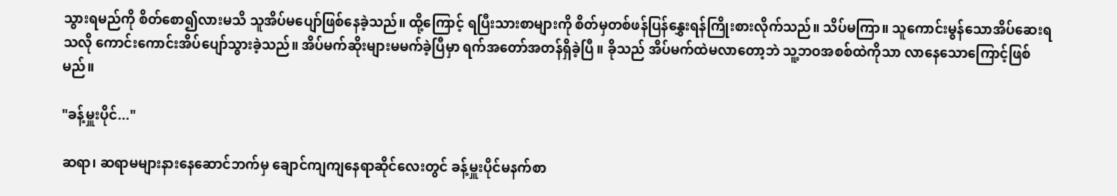သွားရမည်ကို စိတ်စော၍လားမသိ သူအိပ်မပျော်ဖြစ်နေခဲ့သည်။ ထို့ကြောင့် ရပြီးသားစာများကို စိတ်မှတစ်ဖန်ပြန်နွှေးရန်ကြိုးစားလိုက်သည်။ သိပ်မကြာ။ သူကောင်းမွန်သောအိပ်ဆေးရသလို ကောင်းကောင်းအိပ်ပျော်သွားခဲ့သည်။ အိပ်မက်ဆိုးများမမက်ခဲ့ပြီမှာ ရက်အတော်အတန်ရှိခဲ့ပြီ။ ခိုသည် အိပ်မက်ထဲမလာတော့ဘဲ သူ့ဘဝအစစ်ထဲကိုသာ လာနေသောကြောင့်ဖြစ်မည်။

"ခန့်မှူးပိုင်..."

ဆရာ၊ ဆရာမများနားနေဆောင်ဘက်မှ ချောင်ကျကျနေရာဆိုင်လေးတွင် ခန့်မှူးပိုင်မနက်စာ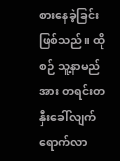စားနေခဲ့ခြင်းဖြစ်သည်။ ထိုစဉ် သူ့နာမည်အား တရင်းတနှီးခေါ်လျက်ရောက်လာ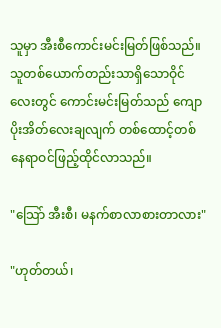သူမှာ အီးစီကောင်းမင်းမြတ်ဖြစ်သည်။ သူတစ်ယောက်တည်းသာရှိသောဝိုင်လေးတွင် ကောင်းမင်းမြတ်သည် ကျောပိုးအိတ်လေးချလျက် တစ်ထောင့်တစ်နေရာဝင်ဖြည့်ထိုင်လာသည်။

"သြော် အီးစီ၊ မနက်စာလာစားတာလား"

"ဟုတ်တယ်၊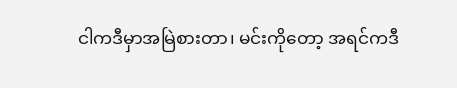ငါကဒီမှာအမြဲစားတာ၊ မင်းကိုတော့ အရင်ကဒီ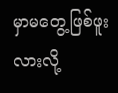မှာမတွေ့ဖြစ်ဖူးလားလို့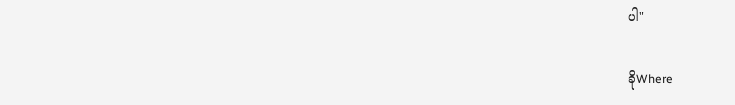ပါ"

ခိုWhere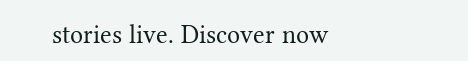stories live. Discover now